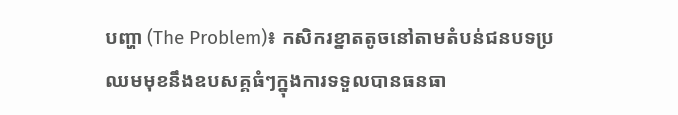បញ្ហា (The Problem)៖ កសិករខ្នាតតូចនៅតាមតំបន់ជនបទប្រឈមមុខនឹងឧបសគ្គធំៗក្នុងការទទួលបានធនធា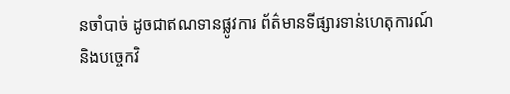នចាំបាច់ ដូចជាឥណទានផ្លូវការ ព័ត៌មានទីផ្សារទាន់ហេតុការណ៍ និងបច្ចេកវិ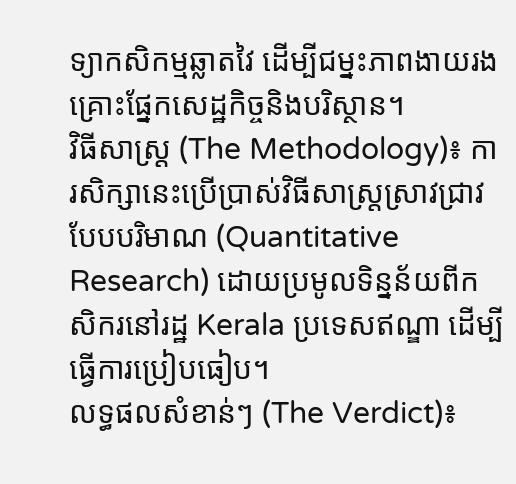ទ្យាកសិកម្មឆ្លាតវៃ ដើម្បីជម្នះភាពងាយរងគ្រោះផ្នែកសេដ្ឋកិច្ចនិងបរិស្ថាន។
វិធីសាស្ត្រ (The Methodology)៖ ការសិក្សានេះប្រើប្រាស់វិធីសាស្ត្រស្រាវជ្រាវបែបបរិមាណ (Quantitative Research) ដោយប្រមូលទិន្នន័យពីកសិករនៅរដ្ឋ Kerala ប្រទេសឥណ្ឌា ដើម្បីធ្វើការប្រៀបធៀប។
លទ្ធផលសំខាន់ៗ (The Verdict)៖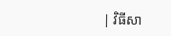| វិធីសា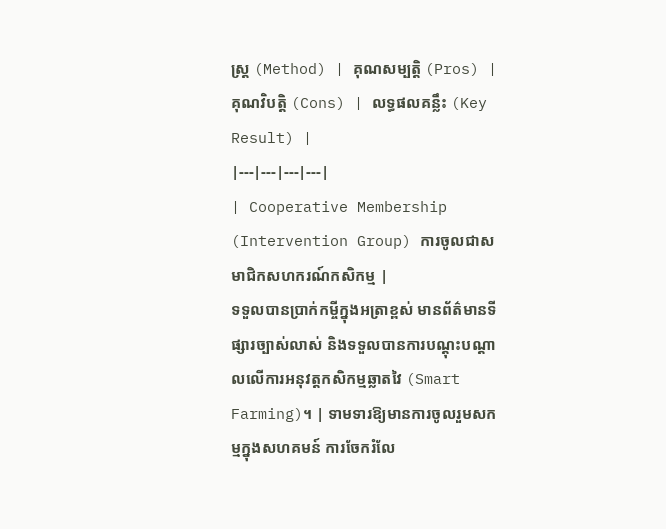ស្ត្រ (Method) | គុណសម្បត្តិ (Pros) | គុណវិបត្តិ (Cons) | លទ្ធផលគន្លឹះ (Key Result) |
|---|---|---|---|
| Cooperative Membership (Intervention Group) ការចូលជាសមាជិកសហករណ៍កសិកម្ម |
ទទួលបានប្រាក់កម្ចីក្នុងអត្រាខ្ពស់ មានព័ត៌មានទីផ្សារច្បាស់លាស់ និងទទួលបានការបណ្តុះបណ្តាលលើការអនុវត្តកសិកម្មឆ្លាតវៃ (Smart Farming)។ | ទាមទារឱ្យមានការចូលរួមសកម្មក្នុងសហគមន៍ ការចែករំលែ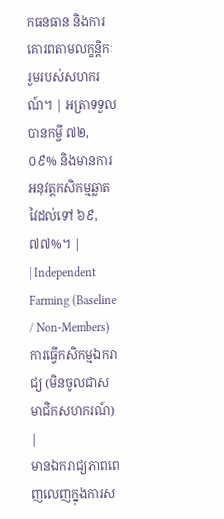កធនធាន និងការគោរពតាមលក្ខន្តិកៈរួមរបស់សហករណ៍។ | អត្រាទទួលបានកម្ចី ៧២,០៩% និងមានការអនុវត្តកសិកម្មឆ្លាតវៃដល់ទៅ ៦៩,៧៧%។ |
| Independent Farming (Baseline / Non-Members) ការធ្វើកសិកម្មឯករាជ្យ (មិនចូលជាសមាជិកសហករណ៍) |
មានឯករាជ្យភាពពេញលេញក្នុងការស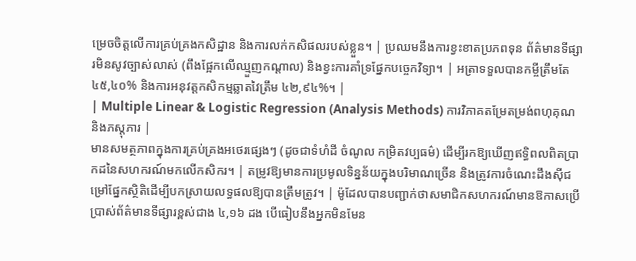ម្រេចចិត្តលើការគ្រប់គ្រងកសិដ្ឋាន និងការលក់កសិផលរបស់ខ្លួន។ | ប្រឈមនឹងការខ្វះខាតប្រភពទុន ព័ត៌មានទីផ្សារមិនសូវច្បាស់លាស់ (ពឹងផ្អែកលើឈ្មួញកណ្តាល) និងខ្វះការគាំទ្រផ្នែកបច្ចេកវិទ្យា។ | អត្រាទទួលបានកម្ចីត្រឹមតែ ៤៥,៤០% និងការអនុវត្តកសិកម្មឆ្លាតវៃត្រឹម ៤២,៩៤%។ |
| Multiple Linear & Logistic Regression (Analysis Methods) ការវិភាគតម្រែតម្រង់ពហុគុណ និងភស្តុភារ |
មានសមត្ថភាពក្នុងការគ្រប់គ្រងអថេរផ្សេងៗ (ដូចជាទំហំដី ចំណូល កម្រិតវប្បធម៌) ដើម្បីរកឱ្យឃើញឥទ្ធិពលពិតប្រាកដនៃសហករណ៍មកលើកសិករ។ | តម្រូវឱ្យមានការប្រមូលទិន្នន័យក្នុងបរិមាណច្រើន និងត្រូវការចំណេះដឹងស៊ីជម្រៅផ្នែកស្ថិតិដើម្បីបកស្រាយលទ្ធផលឱ្យបានត្រឹមត្រូវ។ | ម៉ូដែលបានបញ្ជាក់ថាសមាជិកសហករណ៍មានឱកាសប្រើប្រាស់ព័ត៌មានទីផ្សារខ្ពស់ជាង ៤,១៦ ដង បើធៀបនឹងអ្នកមិនមែន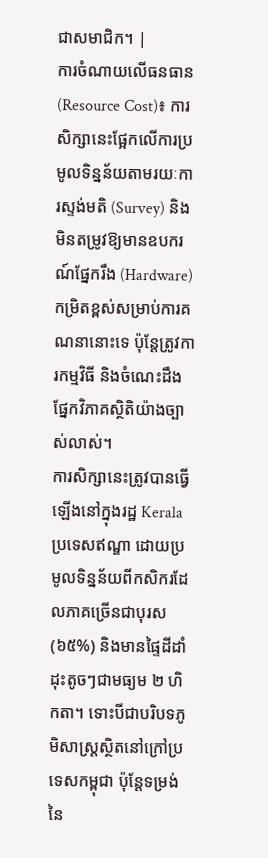ជាសមាជិក។ |
ការចំណាយលើធនធាន (Resource Cost)៖ ការសិក្សានេះផ្អែកលើការប្រមូលទិន្នន័យតាមរយៈការស្ទង់មតិ (Survey) និងមិនតម្រូវឱ្យមានឧបករណ៍ផ្នែករឹង (Hardware) កម្រិតខ្ពស់សម្រាប់ការគណនានោះទេ ប៉ុន្តែត្រូវការកម្មវិធី និងចំណេះដឹងផ្នែកវិភាគស្ថិតិយ៉ាងច្បាស់លាស់។
ការសិក្សានេះត្រូវបានធ្វើឡើងនៅក្នុងរដ្ឋ Kerala ប្រទេសឥណ្ឌា ដោយប្រមូលទិន្នន័យពីកសិករដែលភាគច្រើនជាបុរស (៦៥%) និងមានផ្ទៃដីដាំដុះតូចៗជាមធ្យម ២ ហិកតា។ ទោះបីជាបរិបទភូមិសាស្ត្រស្ថិតនៅក្រៅប្រទេសកម្ពុជា ប៉ុន្តែទម្រង់នៃ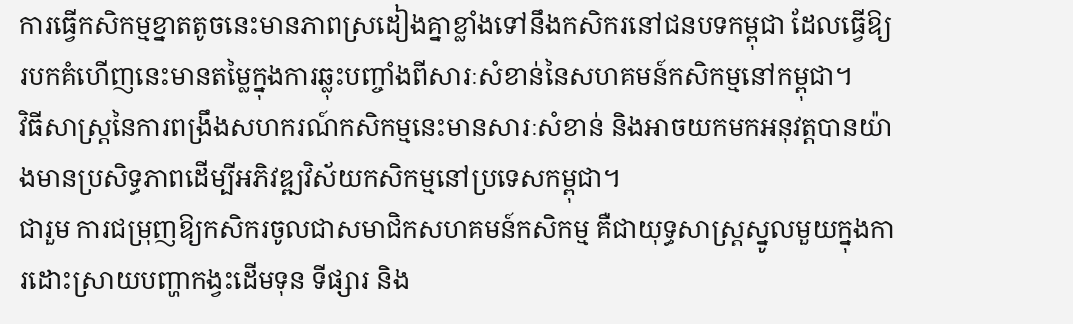ការធ្វើកសិកម្មខ្នាតតូចនេះមានភាពស្រដៀងគ្នាខ្លាំងទៅនឹងកសិករនៅជនបទកម្ពុជា ដែលធ្វើឱ្យរបកគំហើញនេះមានតម្លៃក្នុងការឆ្លុះបញ្ចាំងពីសារៈសំខាន់នៃសហគមន៍កសិកម្មនៅកម្ពុជា។
វិធីសាស្ត្រនៃការពង្រឹងសហករណ៍កសិកម្មនេះមានសារៈសំខាន់ និងអាចយកមកអនុវត្តបានយ៉ាងមានប្រសិទ្ធភាពដើម្បីអភិវឌ្ឍវិស័យកសិកម្មនៅប្រទេសកម្ពុជា។
ជារួម ការជម្រុញឱ្យកសិករចូលជាសមាជិកសហគមន៍កសិកម្ម គឺជាយុទ្ធសាស្ត្រស្នូលមួយក្នុងការដោះស្រាយបញ្ហាកង្វះដើមទុន ទីផ្សារ និង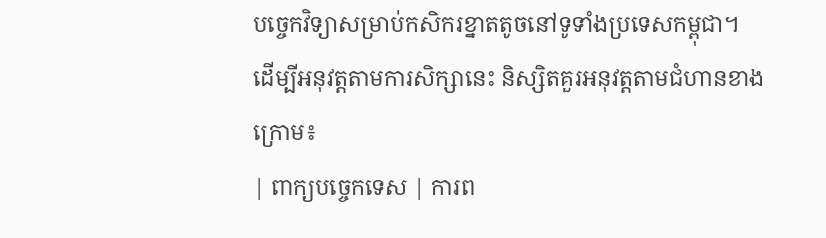បច្ចេកវិទ្យាសម្រាប់កសិករខ្នាតតូចនៅទូទាំងប្រទេសកម្ពុជា។
ដើម្បីអនុវត្តតាមការសិក្សានេះ និស្សិតគួរអនុវត្តតាមជំហានខាងក្រោម៖
| ពាក្យបច្ចេកទេស | ការព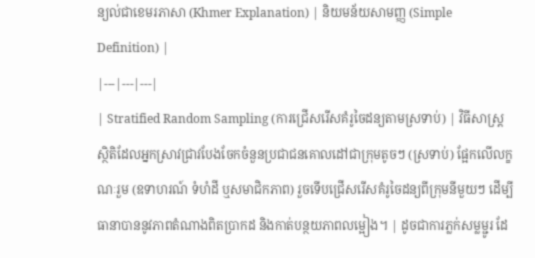ន្យល់ជាខេមរភាសា (Khmer Explanation) | និយមន័យសាមញ្ញ (Simple Definition) |
|---|---|---|
| Stratified Random Sampling (ការជ្រើសរើសគំរូចៃដន្យតាមស្រទាប់) | វិធីសាស្ត្រស្ថិតិដែលអ្នកស្រាវជ្រាវបែងចែកចំនួនប្រជាជនគោលដៅជាក្រុមតូចៗ (ស្រទាប់) ផ្អែកលើលក្ខណៈរួម (ឧទាហរណ៍ ទំហំដី ឬសមាជិកភាព) រួចទើបជ្រើសរើសគំរូចៃដន្យពីក្រុមនីមួយៗ ដើម្បីធានាបាននូវភាពតំណាងពិតប្រាកដ និងកាត់បន្ថយភាពលម្អៀង។ | ដូចជាការភ្លក់សម្លម្ជូរ ដែ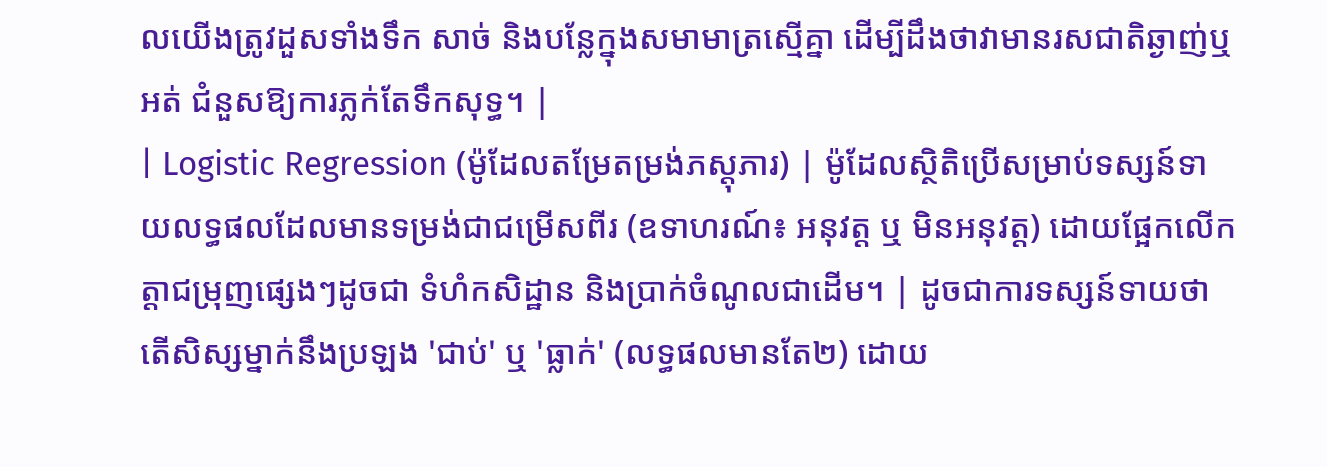លយើងត្រូវដួសទាំងទឹក សាច់ និងបន្លែក្នុងសមាមាត្រស្មើគ្នា ដើម្បីដឹងថាវាមានរសជាតិឆ្ងាញ់ឬអត់ ជំនួសឱ្យការភ្លក់តែទឹកសុទ្ធ។ |
| Logistic Regression (ម៉ូដែលតម្រែតម្រង់ភស្តុភារ) | ម៉ូដែលស្ថិតិប្រើសម្រាប់ទស្សន៍ទាយលទ្ធផលដែលមានទម្រង់ជាជម្រើសពីរ (ឧទាហរណ៍៖ អនុវត្ត ឬ មិនអនុវត្ត) ដោយផ្អែកលើកត្តាជម្រុញផ្សេងៗដូចជា ទំហំកសិដ្ឋាន និងប្រាក់ចំណូលជាដើម។ | ដូចជាការទស្សន៍ទាយថា តើសិស្សម្នាក់នឹងប្រឡង 'ជាប់' ឬ 'ធ្លាក់' (លទ្ធផលមានតែ២) ដោយ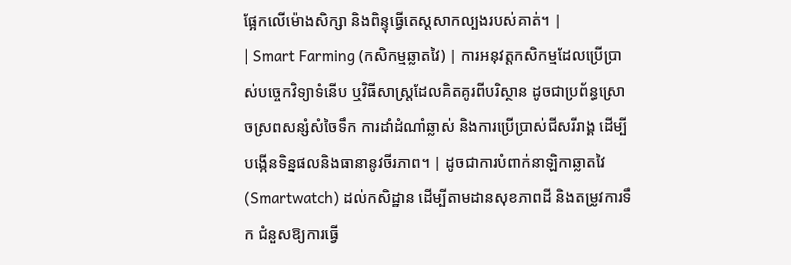ផ្អែកលើម៉ោងសិក្សា និងពិន្ទុធ្វើតេស្តសាកល្បងរបស់គាត់។ |
| Smart Farming (កសិកម្មឆ្លាតវៃ) | ការអនុវត្តកសិកម្មដែលប្រើប្រាស់បច្ចេកវិទ្យាទំនើប ឬវិធីសាស្ត្រដែលគិតគូរពីបរិស្ថាន ដូចជាប្រព័ន្ធស្រោចស្រពសន្សំសំចៃទឹក ការដាំដំណាំឆ្លាស់ និងការប្រើប្រាស់ជីសរីរាង្គ ដើម្បីបង្កើនទិន្នផលនិងធានានូវចីរភាព។ | ដូចជាការបំពាក់នាឡិកាឆ្លាតវៃ (Smartwatch) ដល់កសិដ្ឋាន ដើម្បីតាមដានសុខភាពដី និងតម្រូវការទឹក ជំនួសឱ្យការធ្វើ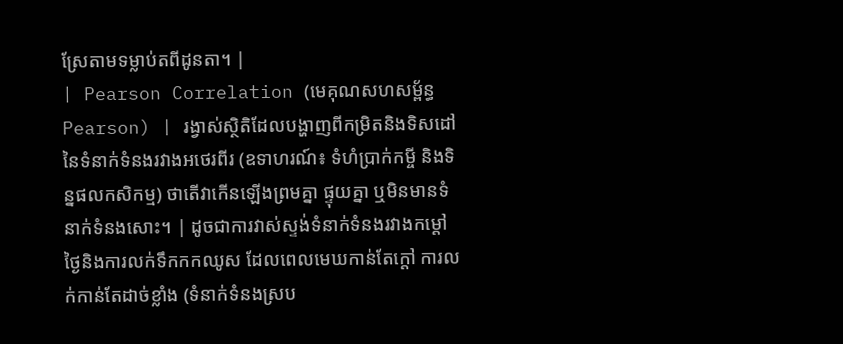ស្រែតាមទម្លាប់តពីដូនតា។ |
| Pearson Correlation (មេគុណសហសម្ព័ន្ធ Pearson) | រង្វាស់ស្ថិតិដែលបង្ហាញពីកម្រិតនិងទិសដៅនៃទំនាក់ទំនងរវាងអថេរពីរ (ឧទាហរណ៍៖ ទំហំប្រាក់កម្ចី និងទិន្នផលកសិកម្ម) ថាតើវាកើនឡើងព្រមគ្នា ផ្ទុយគ្នា ឬមិនមានទំនាក់ទំនងសោះ។ | ដូចជាការវាស់ស្ទង់ទំនាក់ទំនងរវាងកម្ដៅថ្ងៃនិងការលក់ទឹកកកឈូស ដែលពេលមេឃកាន់តែក្តៅ ការលក់កាន់តែដាច់ខ្លាំង (ទំនាក់ទំនងស្រប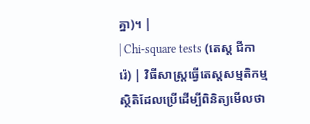គ្នា)។ |
| Chi-square tests (តេស្ត ជីការ៉េ) | វិធីសាស្ត្រធ្វើតេស្តសម្មតិកម្មស្ថិតិដែលប្រើដើម្បីពិនិត្យមើលថា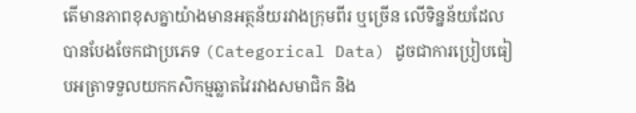តើមានភាពខុសគ្នាយ៉ាងមានអត្ថន័យរវាងក្រុមពីរ ឬច្រើន លើទិន្នន័យដែលបានបែងចែកជាប្រភេទ (Categorical Data) ដូចជាការប្រៀបធៀបអត្រាទទួលយកកសិកម្មឆ្លាតវៃរវាងសមាជិក និង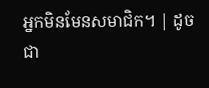អ្នកមិនមែនសមាជិក។ | ដូចជា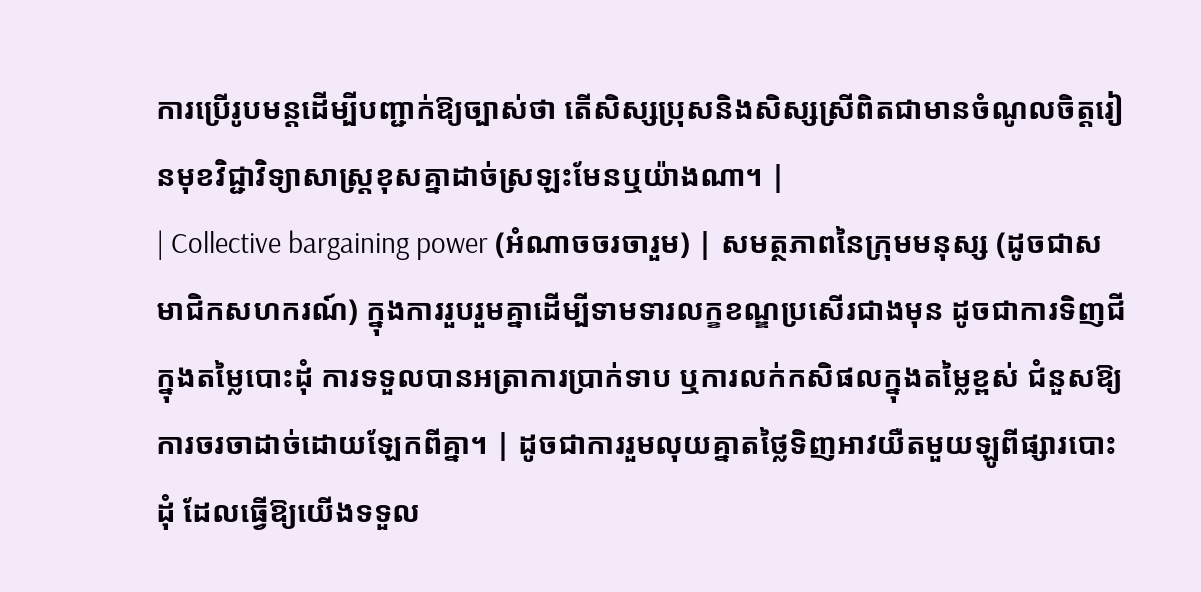ការប្រើរូបមន្តដើម្បីបញ្ជាក់ឱ្យច្បាស់ថា តើសិស្សប្រុសនិងសិស្សស្រីពិតជាមានចំណូលចិត្តរៀនមុខវិជ្ជាវិទ្យាសាស្ត្រខុសគ្នាដាច់ស្រឡះមែនឬយ៉ាងណា។ |
| Collective bargaining power (អំណាចចរចារួម) | សមត្ថភាពនៃក្រុមមនុស្ស (ដូចជាសមាជិកសហករណ៍) ក្នុងការរួបរួមគ្នាដើម្បីទាមទារលក្ខខណ្ឌប្រសើរជាងមុន ដូចជាការទិញជីក្នុងតម្លៃបោះដុំ ការទទួលបានអត្រាការប្រាក់ទាប ឬការលក់កសិផលក្នុងតម្លៃខ្ពស់ ជំនួសឱ្យការចរចាដាច់ដោយឡែកពីគ្នា។ | ដូចជាការរួមលុយគ្នាតថ្លៃទិញអាវយឺតមួយឡូពីផ្សារបោះដុំ ដែលធ្វើឱ្យយើងទទួល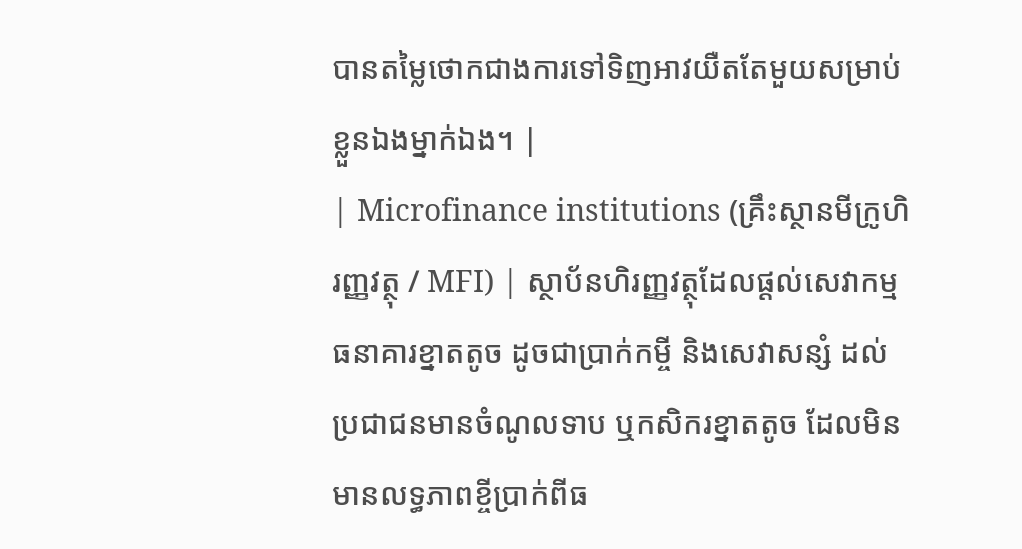បានតម្លៃថោកជាងការទៅទិញអាវយឺតតែមួយសម្រាប់ខ្លួនឯងម្នាក់ឯង។ |
| Microfinance institutions (គ្រឹះស្ថានមីក្រូហិរញ្ញវត្ថុ / MFI) | ស្ថាប័នហិរញ្ញវត្ថុដែលផ្តល់សេវាកម្មធនាគារខ្នាតតូច ដូចជាប្រាក់កម្ចី និងសេវាសន្សំ ដល់ប្រជាជនមានចំណូលទាប ឬកសិករខ្នាតតូច ដែលមិនមានលទ្ធភាពខ្ចីប្រាក់ពីធ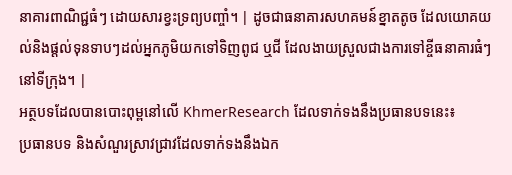នាគារពាណិជ្ជធំៗ ដោយសារខ្វះទ្រព្យបញ្ចាំ។ | ដូចជាធនាគារសហគមន៍ខ្នាតតូច ដែលយោគយល់និងផ្តល់ទុនទាបៗដល់អ្នកភូមិយកទៅទិញពូជ ឬជី ដែលងាយស្រួលជាងការទៅខ្ចីធនាគារធំៗនៅទីក្រុង។ |
អត្ថបទដែលបានបោះពុម្ពនៅលើ KhmerResearch ដែលទាក់ទងនឹងប្រធានបទនេះ៖
ប្រធានបទ និងសំណួរស្រាវជ្រាវដែលទាក់ទងនឹងឯក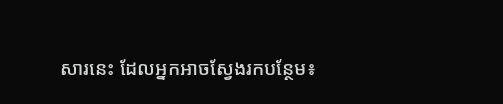សារនេះ ដែលអ្នកអាចស្វែងរកបន្ថែម៖